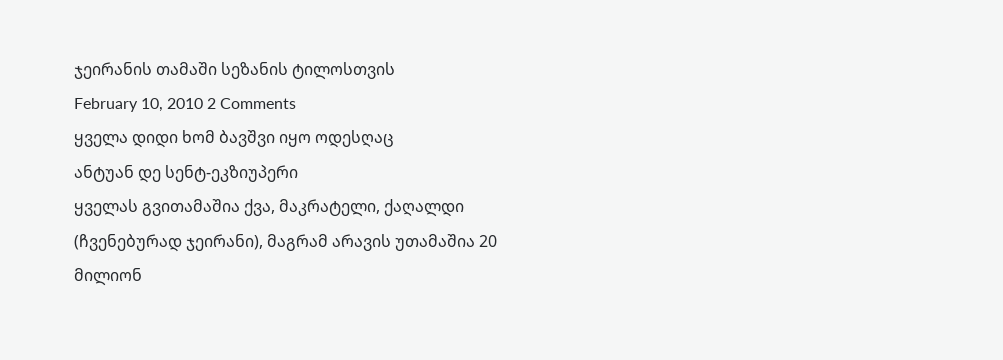ჯეირანის თამაში სეზანის ტილოსთვის
February 10, 2010 2 Comments
ყველა დიდი ხომ ბავშვი იყო ოდესღაც
ანტუან დე სენტ-ეკზიუპერი
ყველას გვითამაშია ქვა, მაკრატელი, ქაღალდი (ჩვენებურად ჯეირანი), მაგრამ არავის უთამაშია 20 მილიონ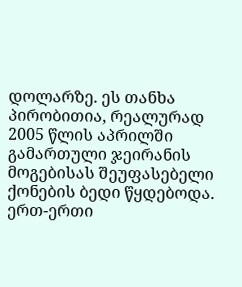დოლარზე. ეს თანხა პირობითია, რეალურად 2005 წლის აპრილში გამართული ჯეირანის მოგებისას შეუფასებელი ქონების ბედი წყდებოდა.
ერთ-ერთი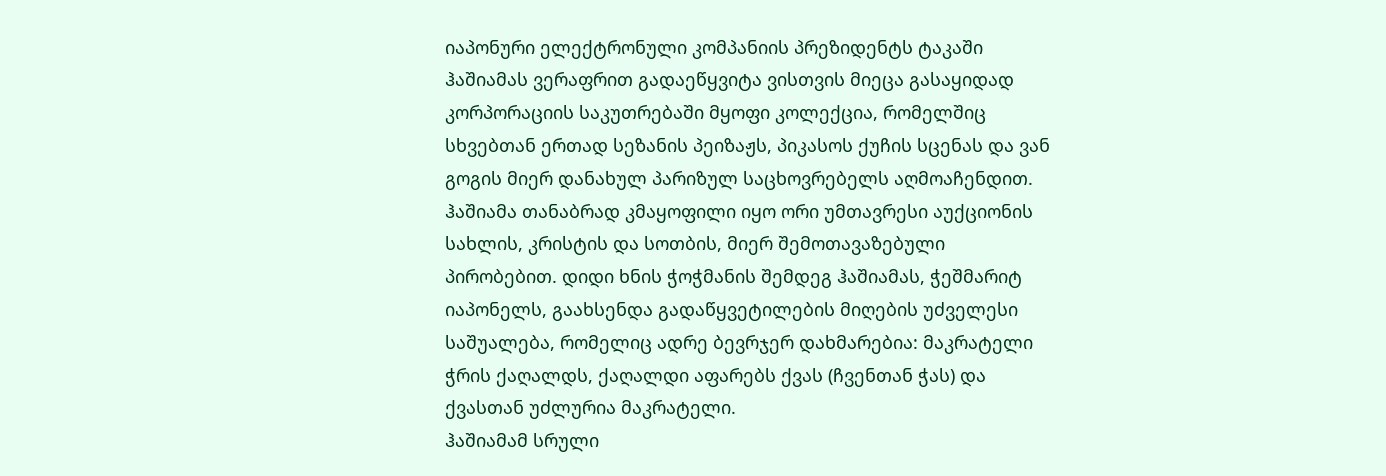იაპონური ელექტრონული კომპანიის პრეზიდენტს ტაკაში ჰაშიამას ვერაფრით გადაეწყვიტა ვისთვის მიეცა გასაყიდად კორპორაციის საკუთრებაში მყოფი კოლექცია, რომელშიც სხვებთან ერთად სეზანის პეიზაჟს, პიკასოს ქუჩის სცენას და ვან გოგის მიერ დანახულ პარიზულ საცხოვრებელს აღმოაჩენდით. ჰაშიამა თანაბრად კმაყოფილი იყო ორი უმთავრესი აუქციონის სახლის, კრისტის და სოთბის, მიერ შემოთავაზებული პირობებით. დიდი ხნის ჭოჭმანის შემდეგ ჰაშიამას, ჭეშმარიტ იაპონელს, გაახსენდა გადაწყვეტილების მიღების უძველესი საშუალება, რომელიც ადრე ბევრჯერ დახმარებია: მაკრატელი ჭრის ქაღალდს, ქაღალდი აფარებს ქვას (ჩვენთან ჭას) და ქვასთან უძლურია მაკრატელი.
ჰაშიამამ სრული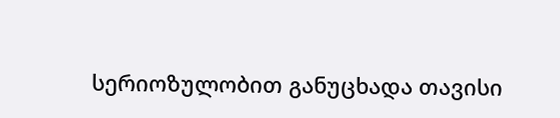სერიოზულობით განუცხადა თავისი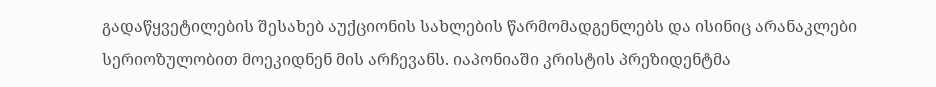გადაწყვეტილების შესახებ აუქციონის სახლების წარმომადგენლებს და ისინიც არანაკლები სერიოზულობით მოეკიდნენ მის არჩევანს. იაპონიაში კრისტის პრეზიდენტმა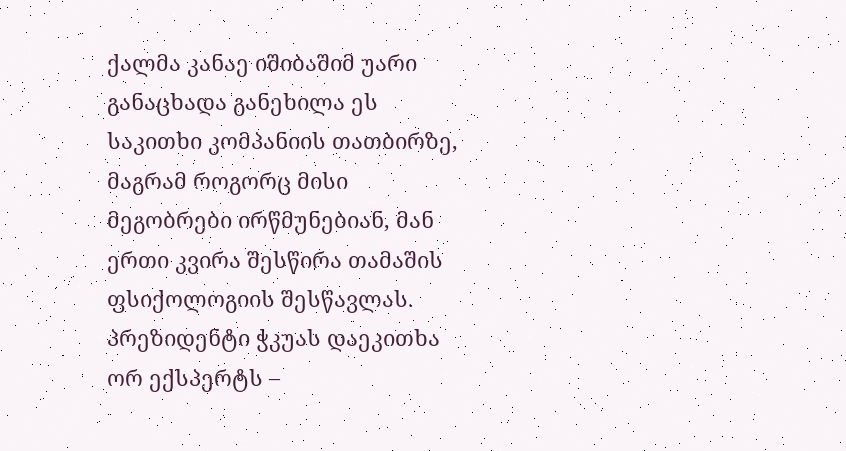ქალმა კანაე იშიბაშიმ უარი განაცხადა განეხილა ეს საკითხი კომპანიის თათბირზე, მაგრამ როგორც მისი მეგობრები ირწმუნებიან, მან ერთი კვირა შესწირა თამაშის ფსიქოლოგიის შესწავლას. პრეზიდენტი ჭკუას დაეკითხა ორ ექსპერტს –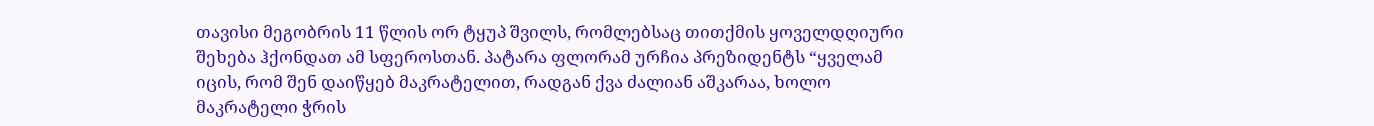თავისი მეგობრის 11 წლის ორ ტყუპ შვილს, რომლებსაც თითქმის ყოველდღიური შეხება ჰქონდათ ამ სფეროსთან. პატარა ფლორამ ურჩია პრეზიდენტს “ყველამ იცის, რომ შენ დაიწყებ მაკრატელით, რადგან ქვა ძალიან აშკარაა, ხოლო მაკრატელი ჭრის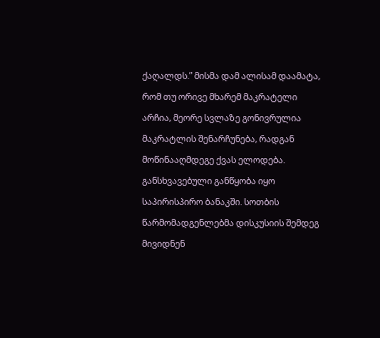ქაღალდს.” მისმა დამ ალისამ დაამატა, რომ თუ ორივე მხარემ მაკრატელი არჩია, მეორე სვლაზე გონივრულია მაკრატლის შენარჩუნება, რადგან მოწინააღმდეგე ქვას ელოდება.
განსხვავებული განწყობა იყო საპირისპირო ბანაკში. სოთბის წარმომადგენლებმა დისკუსიის შემდეგ მივიდნენ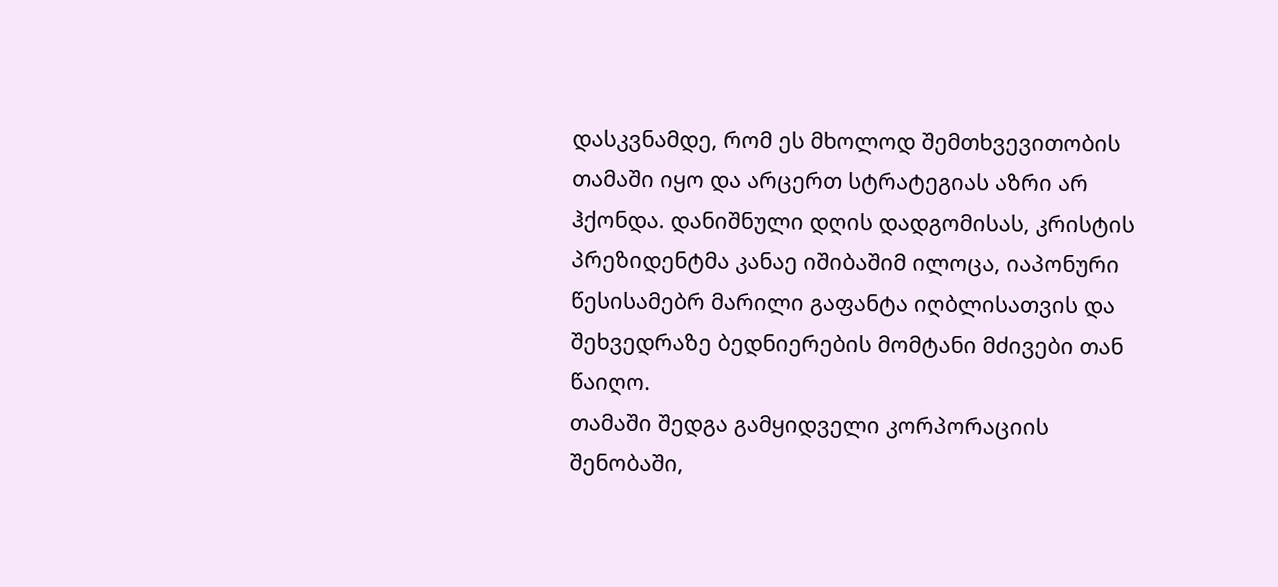დასკვნამდე, რომ ეს მხოლოდ შემთხვევითობის თამაში იყო და არცერთ სტრატეგიას აზრი არ ჰქონდა. დანიშნული დღის დადგომისას, კრისტის პრეზიდენტმა კანაე იშიბაშიმ ილოცა, იაპონური წესისამებრ მარილი გაფანტა იღბლისათვის და შეხვედრაზე ბედნიერების მომტანი მძივები თან წაიღო.
თამაში შედგა გამყიდველი კორპორაციის შენობაში,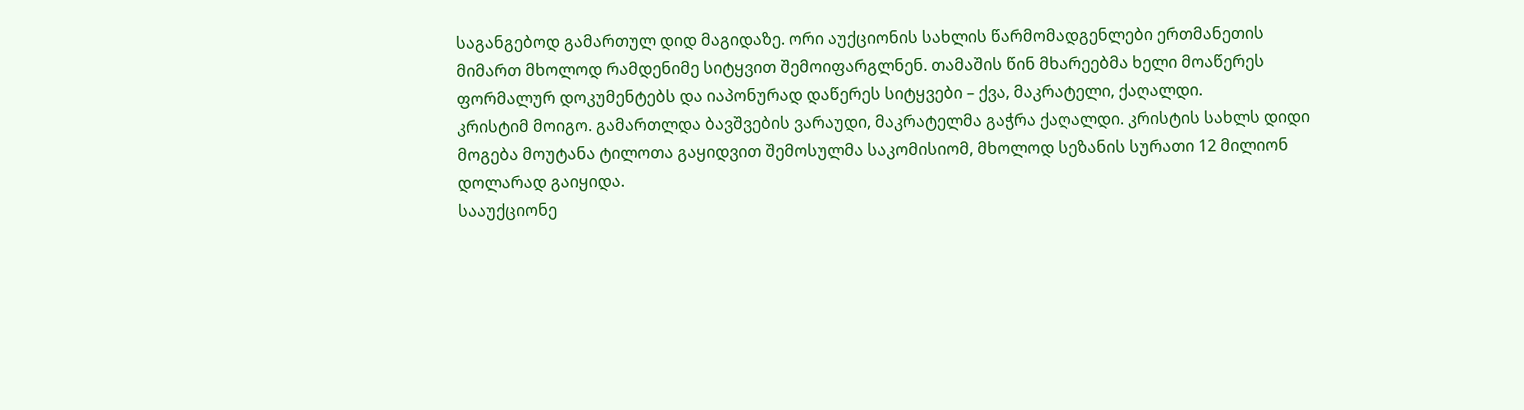საგანგებოდ გამართულ დიდ მაგიდაზე. ორი აუქციონის სახლის წარმომადგენლები ერთმანეთის მიმართ მხოლოდ რამდენიმე სიტყვით შემოიფარგლნენ. თამაშის წინ მხარეებმა ხელი მოაწერეს ფორმალურ დოკუმენტებს და იაპონურად დაწერეს სიტყვები – ქვა, მაკრატელი, ქაღალდი.
კრისტიმ მოიგო. გამართლდა ბავშვების ვარაუდი, მაკრატელმა გაჭრა ქაღალდი. კრისტის სახლს დიდი მოგება მოუტანა ტილოთა გაყიდვით შემოსულმა საკომისიომ, მხოლოდ სეზანის სურათი 12 მილიონ დოლარად გაიყიდა.
სააუქციონე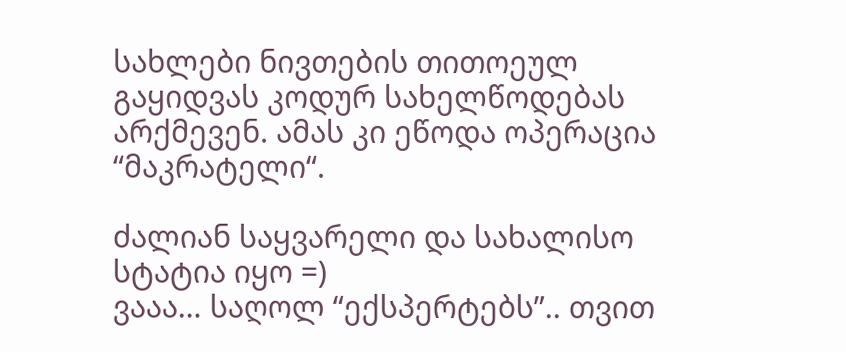სახლები ნივთების თითოეულ გაყიდვას კოდურ სახელწოდებას არქმევენ. ამას კი ეწოდა ოპერაცია “მაკრატელი“.

ძალიან საყვარელი და სახალისო სტატია იყო =)
ვააა… საღოლ “ექსპერტებს”.. თვით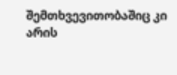შემთხვევითობაშიც კი არის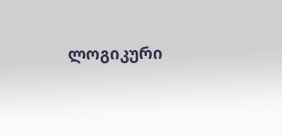ლოგიკური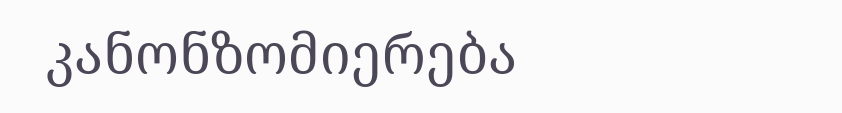კანონზომიერება